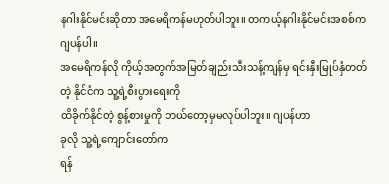နဂါးနိုင်မင်းဆိုတာ အမေရိကန်မဟုတ်ပါဘူး။ တကယ့်နဂါးနိုင်မင်းအစစ်က ဂျပန်ပါ။
အမေရိကန်လို ကိုယ့်အတွက်အမြတ်ချည်းသီးသန့်ကျန်မှ ရင်းနှီးမြုပ်နှံတတ်တဲ့ နိုင်ငံက သူ့ရဲ့စီးပွားရေးကို
ထိခိုက်နိုင်တဲ့ စွန့်စားမှုကို ဘယ်တော့မှမလုပ်ပါဘူး။ ဂျပန်ဟာ
ခုလို သူ့ရဲ့ကျောင်းတော်က
ရန်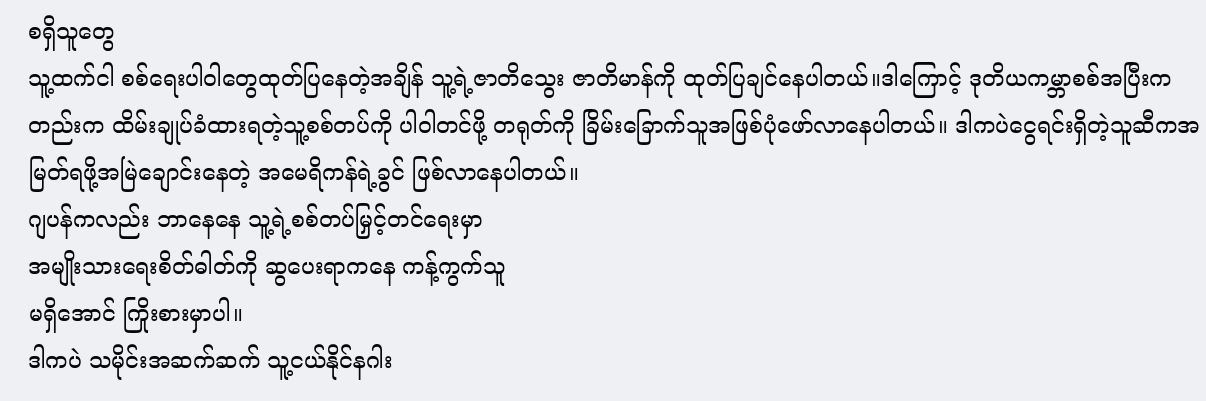စရှိသူတွေ
သူ့ထက်ငါ စစ်ရေးပါဝါတွေထုတ်ပြနေတဲ့အချိန် သူ့ရဲ့ဇာတိသွေး ဇာတိမာန်ကို ထုတ်ပြချင်နေပါတယ်။ဒါကြောင့် ဒုတိယကမ္ဘာစစ်အပြီးကတည်းက ထိမ်းချုပ်ခံထားရတဲ့သူ့စစ်တပ်ကို ပါဝါတင်ဖို့ တရုတ်ကို ခြိမ်းခြောက်သူအဖြစ်ပုံဖော်လာနေပါတယ်။ ဒါကပဲငွေရင်းရှိတဲ့သူဆီကအမြတ်ရဖို့အမြဲချောင်းနေတဲ့ အမေရိကန်ရဲ့ခွင် ဖြစ်လာနေပါတယ်။
ဂျပန်ကလည်း ဘာနေနေ သူ့ရဲ့စစ်တပ်မြှင့်တင်ရေးမှာ
အမျိုးသားရေးစိတ်ဓါတ်ကို ဆွပေးရာကနေ ကန့်ကွက်သူ
မရှိအောင် ကြိုးစားမှာပါ။
ဒါကပဲ သမိုင်းအဆက်ဆက် သူ့ငယ်နိုင်နဂါး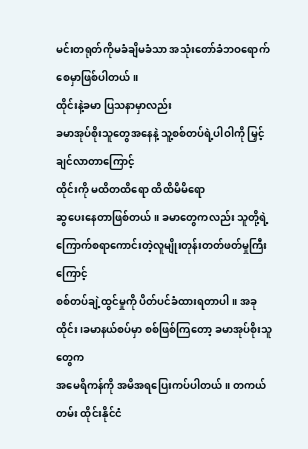မင်းတရုတ်ကိုမခံချိမခံသာ အသုံးတော်ခံဘဝရောက်စေမှာဖြစ်ပါတယ်။
ထိုင်းနဲ့ခမာ ပြသနာမှာလည်း
ခမာအုပ်စိုးသူတွေအနေနဲ့ သူ့စစ်တပ်ရဲ့ပါဝါကို မြှင့်ချင်လာတာကြောင့်
ထိုင်းကို မထိတထိရော ထိထိမိမိရော
ဆွပေးနေတာဖြစ်တယ်။ ခမာတွေကလည်း သူတို့ရဲ့ကြောက်စရာကောင်းတဲ့လူမျိုးတုန်းတတ်ဖတ်မှုကြီးကြောင့်
စစ်တပ်ချဲ့ထွင်မှုကို ပိတ်ပင်ခံထားရတာပါ။ အခုထိုင်း၊ခမာနယ်စပ်မှာ စစ်ဖြစ်ကြတော့ ခမာအုပ်စိုးသူတွေက
အမေရိကန်ကို အမိအရပြေးကပ်ပါတယ်။ တကယ်တမ်း ထိုင်းနိုင်ငံ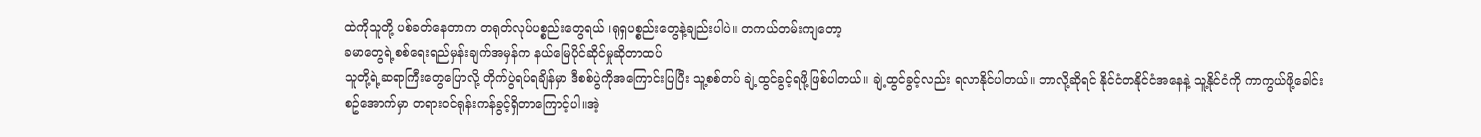ထဲကိုသူတို့ ပစ်ခတ်နေတာက တရုတ်လုပ်ပစ္စည်းတွေရယ် ၊ရုရှပစ္စည်းတွေနဲ့ချည်းပါပဲ။ တကယ်တမ်းကျတော့
ခမာတွေရဲ့စစ်ရေးရည်မှန်းချက်အမှန်က နယ်မြေပိုင်ဆိုင်မှုဆိုတာထပ်
သူတို့ရဲ့ဆရာကြီးတွေပြောလို့ တိုက်ပွဲရပ်ရချိန်မှာ ဒီစစ်ပွဲကိုအကြောင်းပြပြီး သူ့စစ်တပ် ချဲ့ထွင်ခွင့်ရဖို့ဖြစ်ပါတယ်။ ချဲ့ထွင်ခွင့်လည်း ရလာနိုင်ပါတယ်။ ဘာလို့ဆိုရင် နိုင်ငံတနိုင်ငံအနေနဲ့ သူ့နိုင်ငံကို ကာကွယ်ဖို့ခေါင်း
စဥ်အောက်မှာ တရားဝင်ရုန်းကန်ခွင့်ရှိတာကြောင့်ပါ။အဲ့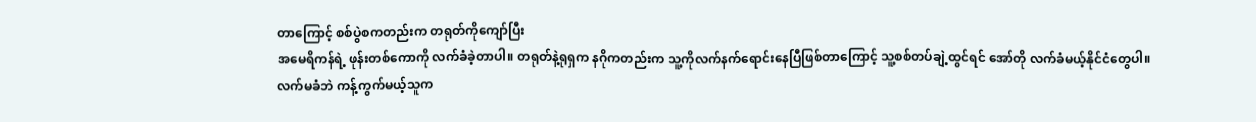တာကြောင့် စစ်ပွဲစကတည်းက တရုတ်ကိုကျော်ပြီး
အမေရိကန်ရဲ့ ဖုန်းတစ်ကောကို လက်ခံခဲ့တာပါ။ တရုတ်နဲ့ရုရှက နဂိုကတည်းက သူ့ကိုလက်နက်ရောင်းနေပြီဖြစ်တာကြောင့် သူ့စစ်တပ်ချဲ့ထွင်ရင် အော်တို လက်ခံမယ့်နိုင်ငံတွေပါ။
လက်မခံဘဲ ကန့်ကွက်မယ့်သူက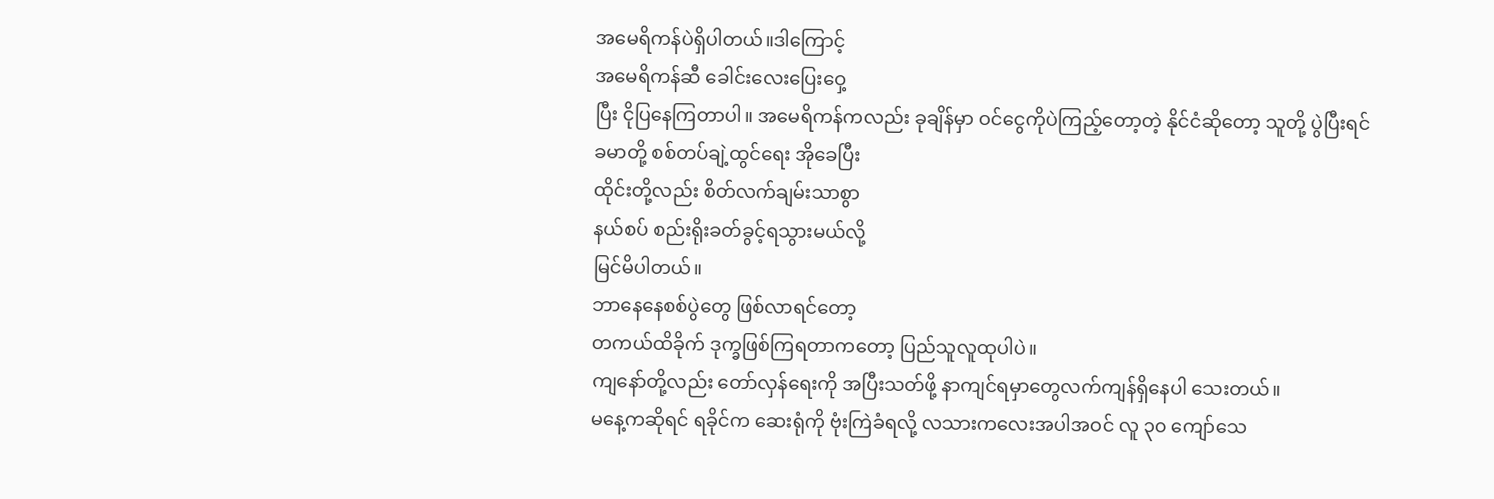အမေရိကန်ပဲရှိပါတယ်။ဒါကြောင့်
အမေရိကန်ဆီ ခေါင်းလေးပြေးဝှေ့
ပြီး ငိုပြနေကြတာပါ။ အမေရိကန်ကလည်း ခုချိန်မှာ ဝင်ငွေကိုပဲကြည့်တော့တဲ့ နိုင်ငံဆိုတော့ သူတို့ ပွဲပြီးရင်
ခမာတို့ စစ်တပ်ချဲ့ထွင်ရေး အိုခေပြီး
ထိုင်းတို့လည်း စိတ်လက်ချမ်းသာစွာ
နယ်စပ် စည်းရိုးခတ်ခွင့်ရသွားမယ်လို့
မြင်မိပါတယ်။
ဘာနေနေစစ်ပွဲတွေ ဖြစ်လာရင်တော့
တကယ်ထိခိုက် ဒုက္ခဖြစ်ကြရတာကတော့ ပြည်သူလူထုပါပဲ။
ကျနော်တို့လည်း တော်လှန်ရေးကို အပြီးသတ်ဖို့ နာကျင်ရမှာတွေလက်ကျန်ရှိနေပါ သေးတယ်။
မနေ့ကဆိုရင် ရခိုင်က ဆေးရုံကို ဗုံးကြဲခံရလို့ လသားကလေးအပါအဝင် လူ ၃၀ ကျော်သေ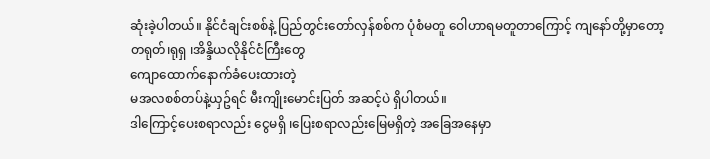ဆုံးခဲ့ပါတယ်။ နိုင်ငံချင်းစစ်နဲ့ ပြည်တွင်းတော်လှန်စစ်က ပုံစံမတူ ဝေါဟာရမတူတာကြောင့် ကျနော်တို့မှာတော့
တရုတ်၊ရုရှ ၊အိန္ဒိယလိုနိုင်ငံကြီးတွေ
ကျောထောက်နောက်ခံပေးထားတဲ့
မအလစစ်တပ်နဲ့ယှဥ်ရင် မီးကျိုးမောင်းပြတ် အဆင့်ပဲ ရှိပါတယ်။
ဒါကြောင့်ပေးစရာလည်း ငွေမရှိ ၊ပြေးစရာလည်းမြေမရှိတဲ့ အခြေအနေမှာ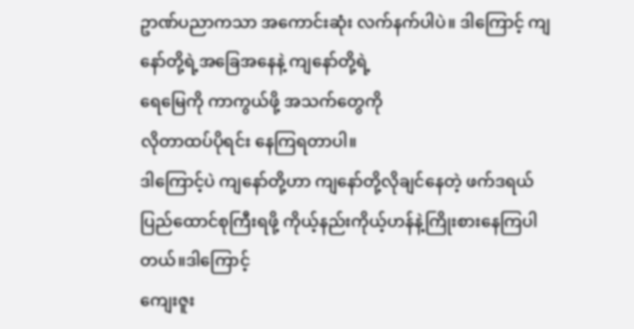ဥာဏ်ပညာကသာ အကောင်းဆုံး လက်နက်ပါပဲ။ ဒါကြောင့် ကျနော်တို့ရဲ့အခြေအနေနဲ့ ကျနော်တို့ရဲ့
ရေမြေကို ကာကွယ်ဖို့ အသက်တွေကို
လိုတာထပ်ပိုရင်း နေကြရတာပါ။
ဒါကြောင့်ပဲ ကျနော်တို့ဟာ ကျနော်တို့လိုချင်နေတဲ့ ဖက်ဒရယ်ပြည်ထောင်စုကြီးရဖို့ ကိုယ့်နည်းကိုယ့်ဟန်နဲ့ကြိုးစားနေကြပါတယ်။ဒါကြောင့်
ကျေးဇူး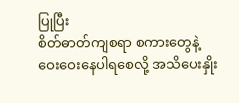ပြုပြီး
စိတ်ဓာတ်ကျစရာ စကားတွေနဲ့
ဝေးဝေးနေပါရစေလို့ အသိပေးနှိုး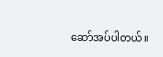ဆော်အပ်ပါတယ်။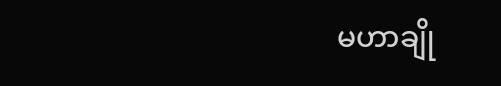မဟာချို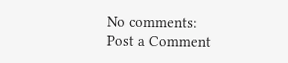No comments:
Post a Comment